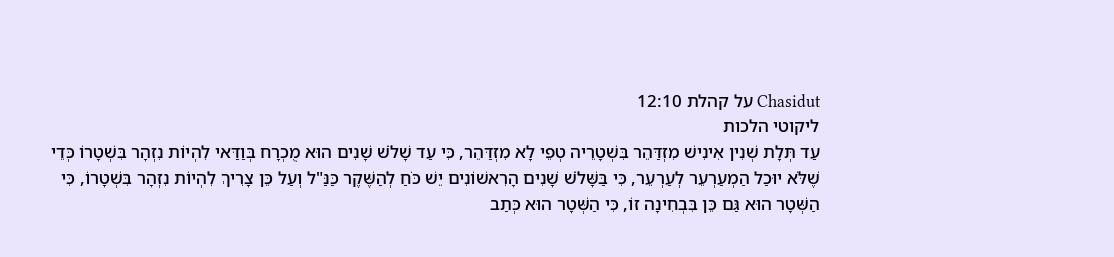Chasidut על קהלת 12:10
ליקוטי הלכות
עַד תְּלָת שְׁנִין אִינִישׁ מִזְדַּהֵר בִּשְׁטָרֵיה טְפֵי לָא מִזְדַּהֵר, כִּי עַד שָׁלֹשׁ שָׁנִים הוּא מֻכְרָח בְּוַדַּאי לִהְיוֹת נִזְהָר בִּשְׁטָרוֹ כְּדֵי שֶׁלֹּא יוּכַל הַמְעַרְעֵר לְעַרְעֵר, כִּי בַּשָּׁלֹשׁ שָׁנִים הָרִאשׁוֹנִים יֵשׁ כֹּחַ לְהַשֶּׁקֶר כַּנַּ"ל וְעַל כֵּן צָרִיךְ לִהְיוֹת נִזְהָר בִּשְׁטָרוֹ, כִּי הַשְּׁטָר הוּא גַּם כֵּן בִּבְחִינָה זוֹ, כִּי הַשְּׁטָר הוּא כְּתַב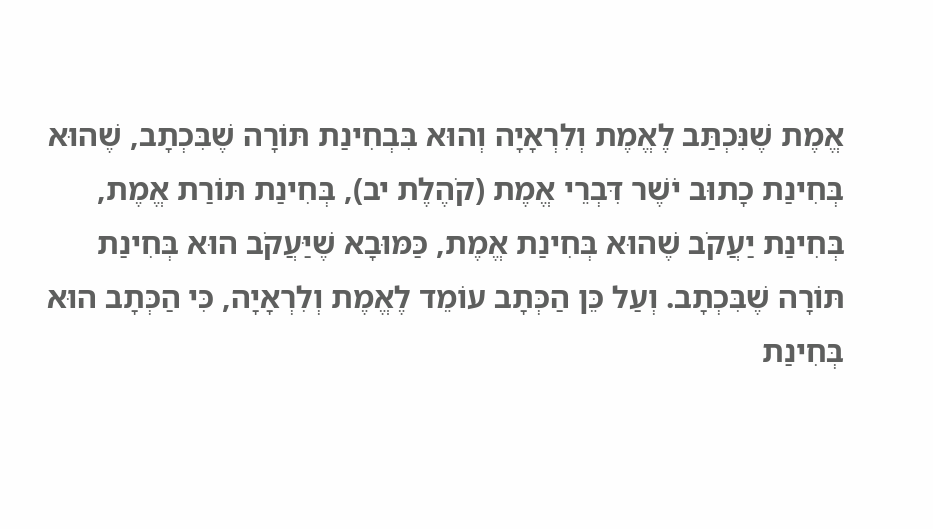אֱמֶת שֶׁנִּכְתַּב לֶאֱמֶת וְלִרְאָיָה וְהוּא בִּבְחִינַת תּוֹרָה שֶׁבִּכְתָב, שֶׁהוּא בְּחִינַת כָתוּב יֹשֶׁר דִּבְרֵי אֱמֶת (קֹהֶלֶת יב), בְּחִינַת תּוֹרַת אֱמֶת, בְּחִינַת יַעֲקֹב שֶׁהוּא בְּחִינַת אֱמֶת, כַּמּוּבָא שֶׁיַּעֲקֹב הוּא בְּחִינַת תּוֹרָה שֶׁבִּכְתָב. וְעַל כֵּן הַכְּתָב עוֹמֵד לֶאֱמֶת וְלִרְאָיָה, כִּי הַכְּתָב הוּא בְּחִינַת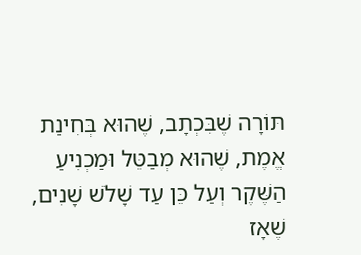תּוֹרָה שֶׁבִּכְתָב, שֶׁהוּא בְּחִינַת אֱמֶת, שֶׁהוּא מְבַטֵּל וּמַכְנִיעַ הַשֶּׁקֶר וְעַל כֵּן עַד שָׁלֹשׁ שָׁנִים, שֶׁאָז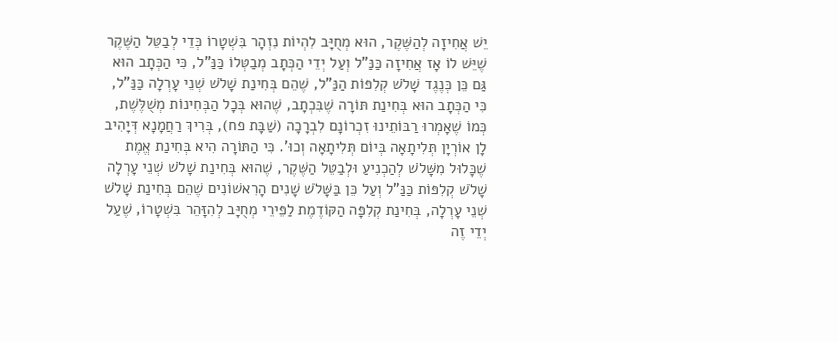יֵשׁ אֲחִיזָה לְהַשֶּׁקֶר, הוּא מְחֻיָּב לִהְיוֹת נִזְהָר בִּשְׁטָרוֹ כְּדֵי לְבַטֵּל הַשֶּׁקֶר שֶׁיֵּשׁ לוֹ אָז אֲחִיזָה כַּנַּ"ל וְעַל יְדֵי הַכְּתָב מְבַטְּלוֹ כַּנַּ"ל, כִּי הַכְּתָב הוּא גַּם כֵּן כְּנֶגֶד שָׁלֹשׁ קְלִפּוֹת הַנַּ"ל, שֶׁהֵם בְּחִינַת שָׁלֹשׁ שְׁנֵי עָרְלָה כַּנַּ"ל, כִּי הַכְּתָב הוּא בְּחִינַת תּוֹרָה שֶׁבִּכְתָב, שֶׁהוּא בְּכָל הַבְּחִינוֹת מְשֻׁלֶּשֶׁת, כְּמוֹ שֶׁאָמְרוּ רַבּוֹתֵינוּ זִכְרוֹנָם לִבְרָכָה (שַׁבָּת פח), בְּרִיךְ רַחֲמָנָא דְּיָהִיב לָן אוֹרְיָן תְּלִיתָאָה בְּיוֹם תְּלִיתָאָה וְכוּ'. כִּי הַתּוֹרָה הִיא בְּחִינַת אֱמֶת שֶׁכָּלוּל מִשָּׁלֹשׁ לְהַכְנִיעַ וּלְבַטֵּל הַשֶּׁקֶר, שֶׁהוּא בְּחִינַת שָׁלֹשׁ שְׁנֵי עָרְלָה שָׁלֹשׁ קְלִפּוֹת כַּנַּ"ל וְעַל כֵּן בַּשָּׁלֹשׁ שָׁנִים הָרִאשׁוֹנִים שֶׁהֵם בְּחִינַת שָׁלֹשׁ שְׁנֵי עָרְלָה, בְּחִינַת קְלִפָּה הַקּוֹדֶמֶת לַפֵּירֵי מְחֻיָּב לְהִזָּהֵר בִּשְׁטָרוֹ, שֶׁעַל יְדֵי זֶה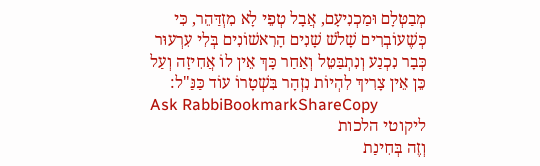מְבַטְּלָם וּמַכְנִיעָם, אֲבָל טְפֵי לָא מִזְדַּהֵר, כִּי כְּשֶׁעוֹבְרִים שָׁלֹשׁ שָׁנִים הָרִאשׁוֹנִים בְּלִי עִרְעוּר כְּבָר נִכְנַע וְנִתְבַּטֵּל וְאַחַר כָּךְ אֵין לוֹ אֲחִיזָה וְעַל כֵּן אֵין צָרִיךְ לִהְיוֹת נִזְהָר בִּשְׁטָרוֹ עוֹד כַּנַּ"ל:
Ask RabbiBookmarkShareCopy
ליקוטי הלכות
וְזֶה בְּחִינַת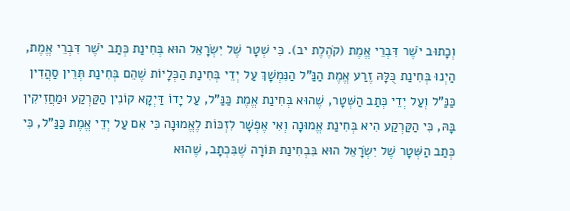וְכָתוּב יֹשֶׁר דִּבְרֵי אֱמֶת (קֹהֶלֶת יב). כִּי שְׁטָר שֶׁל יִשְֹרָאֵל הוּא בְּחִינַת כְּתַב יֹשֶׁר דִּבְרֵי אֱמֶת, הַיְנוּ בְּחִינַת כֻּלָּהּ זֶרַע אֱמֶת הַנַּ"ל הַנִּמְשָׁךְ עַל יְדֵי בְּחִינַת הַכְּלָיוֹת שֶׁהֵם בְּחִינַת תְּרֵין סַהֲדִין כַּנַּ"ל וְעַל יְדֵי כְּתַב הַשְּׁטָר, שֶׁהוּא בְּחִינַת אֱמֶת כַּנַּ"ל, עַל יָדוֹ דַּיְקָא קוֹנִין הַקַּרְקַע וּמַחֲזִיקִין בָּהּ, כִּי הַקַּרְקַע הִיא בְּחִינַת אֱמוּנָה וְאִי אֶפְשָׁר לִזְכּוֹת לֶאֱמוּנָה כִּי אִם עַל יְדֵי אֱמֶת כַּנַּ"ל, כִּי כְּתַב הַשְּׁטָר שֶׁל יִשְֹרָאֵל הוּא בִּבְחִינַת תּוֹרָה שֶׁבִּכְתָב, שֶׁהוּא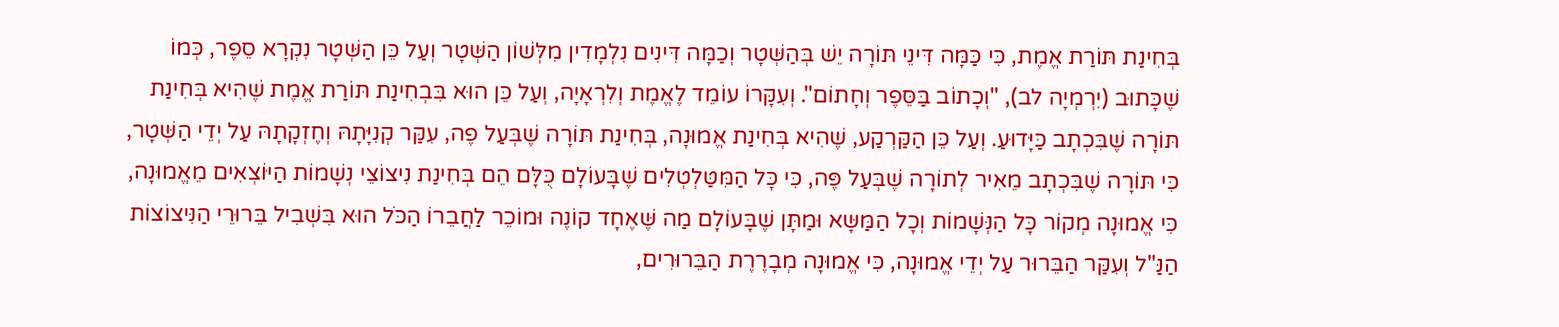בְּחִינַת תּוֹרַת אֱמֶת, כִּי כַּמָּה דִּינֵי תּוֹרָה יֵשׁ בְּהַשְּׁטָר וְכַמָּה דִּינִים נִלְמָדִין מִלְּשׁוֹן הַשְּׁטָר וְעַל כֵּן הַשְּׁטָר נִקְרָא סֵפֶר, כְּמוֹ שֶׁכָּתוּב (יִרְמְיָה לב), "וְכָתוֹב בַּסֵּפֶר וְחָתוֹם". וְעִקָּרוֹ עוֹמֵד לֶאֱמֶת וְלִרְאָיָה, וְעַל כֵּן הוּא בִּבְחִינַת תּוֹרַת אֱמֶת שֶׁהִיא בְּחִינַת תּוֹרָה שֶׁבִּכְתָב כַּיָּדוּעַ. וְעַל כֵּן הַקַּרְקַע, שֶׁהִיא בְּחִינַת אֱמוּנָה, בְּחִינַת תּוֹרָה שֶׁבְּעַל פֶה, עִקַּר קְנִיָּתָהּ וְחֶזְקָתָהּ עַל יְדֵי הַשְּׁטָר, כִּי תּוֹרָה שֶׁבִּכְתָב מֵאִיר לְתוֹרָה שֶׁבְּעַל פֶּה, כִּי כָּל הַמִּטַּלְטְלִים שֶׁבָּעוֹלָם כֻּלָּם הֵם בְּחִינַת נִיצוֹצֵי נְשָׁמוֹת הַיּוֹצְאִים מֵאֱמוּנָה, כִּי אֱמוּנָה מְקוֹר כָּל הַנְּשָׁמוֹת וְכָל הַמַּשָּא וּמַתָּן שֶׁבָּעוֹלָם מַה שֶּׁאֶחָד קוֹנֶה וּמוֹכֵר לַחֲבֵרוֹ הַכֹּל הוּא בִּשְׁבִיל בֵּרוּרֵי הַנִּיצוֹצוֹת הַנַּ"ל וְעִקַּר הַבֵּרוּר עַל יְדֵי אֱמוּנָה, כִּי אֱמוּנָה מְבָרֶרֶת הַבֵּרוּרִים,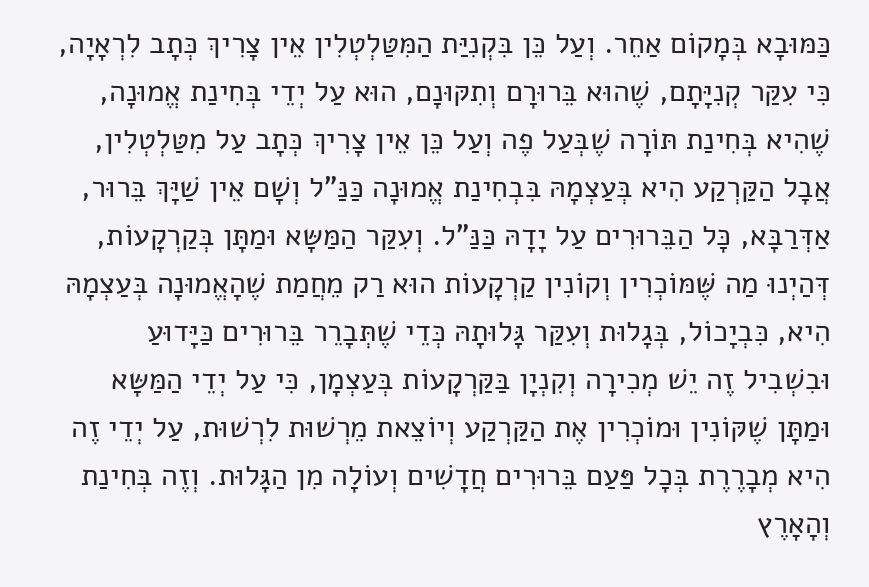כַּמּוּבָא בְּמָקוֹם אַחֵר. וְעַל כֵּן בִּקְנִיַּת הַמִּטַּלְטְלִין אֵין צָרִיךְ כְּתָב לִרְאָיָה, כִּי עִקַּר קְנִיָּתָם, שֶׁהוּא בֵּרוּרָם וְתִקּוּנָם, הוּא עַל יְדֵי בְּחִינַת אֱמוּנָה, שֶׁהִיא בְּחִינַת תּוֹרָה שֶׁבְּעַל פֶה וְעַל כֵּן אֵין צָרִיךְ כְּתָב עַל מִטַּלְטְלִין, אֲבָל הַקַּרְקַע הִיא בְּעַצְמָהּ בִּבְחִינַת אֱמוּנָה כַּנַּ"ל וְשָׁם אֵין שַׁיָּךְ בֵּרוּר, אַדְּרַבָּא, כָּל הַבֵּרוּרִים עַל יָדָהּ כַּנַּ"ל. וְעִקַּר הַמַּשָּא וּמַתָּן בְּקַרְקָעוֹת, דְּהַיְנוּ מַה שֶּׁמּוֹכְרִין וְקוֹנִין קַרְקָעוֹת הוּא רַק מֵחֲמַת שֶׁהָאֱמוּנָה בְּעַצְמָהּ הִיא, כִּבְיָכוֹל, בְּגָלוּת וְעִקַּר גָּלוּתָהּ כְּדֵי שֶׁתְּבָרֵר בֵּרוּרִים כַּיָּדוּעַ וּבִשְׁבִיל זֶה יֵשׁ מְכִירָה וְקִנְיָן בַּקַּרְקָעוֹת בְּעַצְמָן, כִּי עַל יְדֵי הַמַּשָּא וּמַתָּן שֶׁקּוֹנִין וּמוֹכְרִין אֶת הַקַּרְקַע וְיוֹצֵאת מֵרְשׁוּת לִרְשׁוּת, עַל יְדֵי זֶה הִיא מְבָרֶרֶת בְּכָל פַּעַם בֵּרוּרִים חֲדָשִׁים וְעוֹלָה מִן הַגָּלוּת. וְזֶה בְּחִינַת וְהָאָרֶץ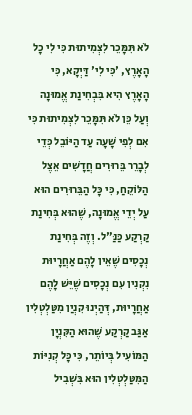לֹא תִּמָּכֵר לִצְמִיתוּת כִּי לִי כָל הָאָרֶץ, 'כִּי לִי' דַּיְקָא, כִּי הָאָרֶץ הִיא בִּבְחִינַת אֱמוּנָה וְעַל כֵּן לֹא תִּמָּכֵר לִצְמִיתוּת כִּי אִם לְפִי שָׁעָה עַד הַיּוֹבֵל כְּדֵי לְבָרֵר בֵּרוּרִים חֲדָשִׁים אֵצֶל הַלּוֹקֵחַ, כִּי כָּל הַבֵּרוּרִים הוּא עַל יְדֵי אֱמוּנָה, שֶׁהוּא בְּחִינַת קַרְקַע כַּנַּ"ל. וְזֶה בְּחִינַת נְכָסִים שֶׁאֵין לָהֶם אַחֲרָיוּת נִקְנִין עִם נְכָסִים שֶׁיֵּשׁ לָהֶם אַחֲרָיוּת, דְּהַיְנוּ קִנְיַן מִטַּלְטְלִין אַגַּב קַרְקַע שֶׁהוּא הַקִּנְיָן הַמּוֹעִיל בְּיוֹתֵר, כִּי כָּל קְנִיּוֹת הַמִּטַּלְטְלִין הוּא בִּשְׁבִיל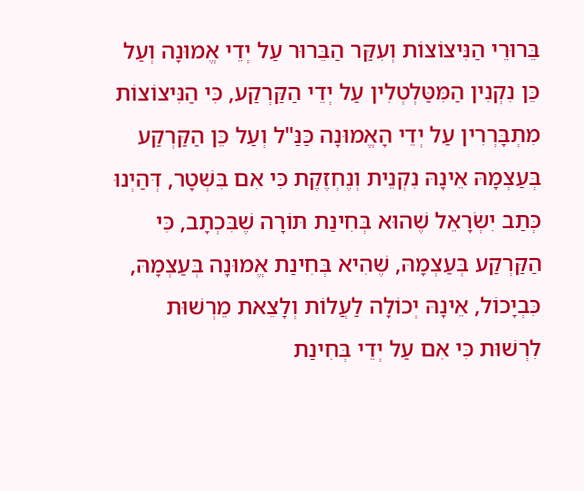בֵּרוּרֵי הַנִּיצוֹצוֹת וְעִקַּר הַבֵּרוּר עַל יְדֵי אֱמוּנָה וְעַל כֵּן נִקְנִין הַמִּטַּלְטְלִין עַל יְדֵי הַקַּרְקַע, כִּי הַנִּיצוֹצוֹת מִתְבָּרְרִין עַל יְדֵי הָאֱמוּנָה כַּנַּ"ל וְעַל כֵּן הַקַּרְקַע בְּעַצְמָהּ אֵינָהּ נִקְנֵית וְנֶחְזֶקֶת כִּי אִם בִּשְׁטָר, דְּהַיְנוּ כְּתַב יִשְֹרָאֵל שֶׁהוּא בְּחִינַת תּוֹרָה שֶׁבִּכְתָב, כִּי הַקַּרְקַע בְּעַצְמָהּ, שֶׁהִיא בְּחִינַת אֱמוּנָה בְּעַצְמָהּ, כִּבְיָכוֹל, אֵינָהּ יְכוֹלָה לַעֲלוֹת וְלָצֵאת מֵרְשׁוּת לִרְשׁוּת כִּי אִם עַל יְדֵי בְּחִינַת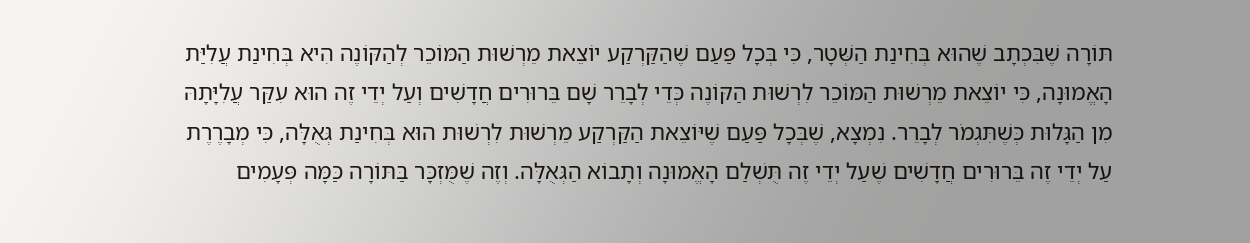תּוֹרָה שֶׁבִּכְתָב שֶׁהוּא בְּחִינַת הַשְּׁטָר, כִּי בְּכָל פַּעַם שֶׁהַקַּרְקַע יוֹצֵאת מֵרְשׁוּת הַמּוֹכֵר לְהַקּוֹנֶה הִיא בְּחִינַת עֲלִיַּת הָאֱמוּנָה, כִּי יוֹצֵאת מֵרְשׁוּת הַמּוֹכֵר לִרְשׁוּת הַקּוֹנֶה כְּדֵי לְבָרֵר שָׁם בֵּרוּרִים חֲדָשִׁים וְעַל יְדֵי זֶה הוּא עִקַּר עֲלִיָּתָהּ מִן הַגָּלוּת כְּשֶׁתִּגְמֹר לְבָרֵר. נִמְצָא, שֶׁבְּכָל פַּעַם שֶׁיּוֹצֵאת הַקַּרְקַע מֵרְשׁוּת לִרְשׁוּת הוּא בְּחִינַת גְּאֻלָּה, כִּי מְבָרֶרֶת עַל יְדֵי זֶה בֵּרוּרִים חֲדָשִׁים שֶׁעַל יְדֵי זֶה תֻּשְׁלַם הָאֱמוּנָה וְתָבוֹא הַגְּאֻלָּה. וְזֶה שֶׁמֻּזְכָּר בַּתּוֹרָה כַּמָּה פְּעָמִים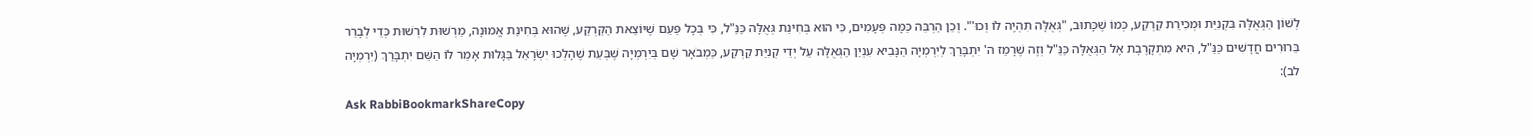לְשׁוֹן הַגְּאֻלָּה בִּקְנִיַּת וּמְכִירַת קַרְקַע, כְּמוֹ שֶׁכָּתוּב, "גְּאֻלָּה תִּהְיֶה לוֹ וְכוּ'". וְכֵן הַרְבֵּה כַּמָּה פְּעָמִים, כִּי הוּא בְּחִינַת גְּאֻלָּה כַּנַּ"ל, כִּי בְּכָל פַּעַם שֶׁיּוֹצֵאת הַקַּרְקַע, שֶׁהוּא בְּחִינַת אֱמוּנָה, מֵרְשׁוּת לִרְשׁוּת כְּדֵי לְבָרֵר בֵּרוּרִים חֲדָשִׁים כַּנַּ"ל, הִיא מִתְקָרֶבֶת אֶל הַגְּאֻלָּה כַּנַּ"ל וְזֶה שֶׁרָמַז ה' יִתְבָּרַךְ לְיִרְמְיָה הַנָּבִיא עִנְיַן הַגְּאֻלָּה עַל יְדֵי קְנִיַּת קַרְקַע, כַּמְבֹאָר שָׁם בְּיִרְמְיָה שֶׁבְּעֵת שֶׁהָלְכוּ יִשְֹרָאֵל בַּגָּלוּת אָמַר לוֹ הַשֵּׁם יִתְבָּרַךְ (יִרְמְיָה לב):
Ask RabbiBookmarkShareCopy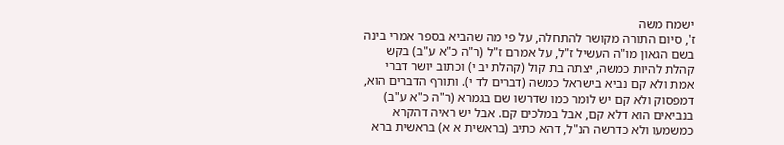ישמח משה
ז', סיום התורה מקושר להתחלה, על פי מה שהביא בספר אמרי בינה בשם הגאון מו"ה העשיל ז"ל, על אמרם ז"ל (ר"ה כ"א ע"ב) בקש קהלת להיות כמשה, יצתה בת קול (קהלת יב י) וכתוב יושר דברי אמת ולא קם נביא בישראל כמשה (דברים לד י). ותורף הדברים הוא, דמפסוק ולא קם יש לומר כמו שדרשו שם בגמרא (ר"ה כ"א ע"ב) בנביאים הוא דלא קם, אבל במלכים קם. אבל יש ראיה דהקרא כמשמעו ולא כדרשה הנ"ל, דהא כתיב (בראשית א א) בראשית ברא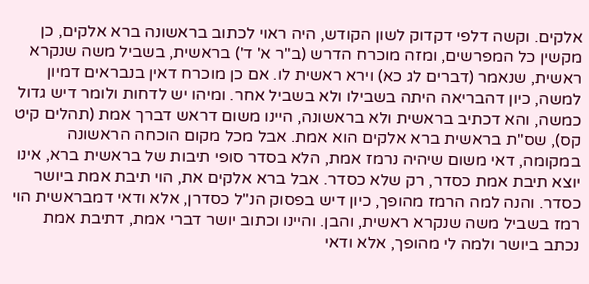אלקים. וקשה דלפי דקדוק לשון הקודש, היה ראוי לכתוב בראשונה ברא אלקים, כן מקשין כל המפרשים, ומזה מוכרח הדרש (ב"ר א' ד') בראשית, בשביל משה שנקרא ראשית, שנאמר (דברים לג כא) וירא ראשית לו. אם כן מוכרח דאין בנבראים דמיון למשה, כיון דהבריאה היתה בשבילו ולא בשביל אחר. ומיהו יש לדחות ולומר דיש גדול כמשה, והא דכתיב בראשית ולא בראשונה, היינו משום דראש דברך אמת (תהלים קיט קס), שס"ת בראשית ברא אלקים הוא אמת. אבל מכל מקום הוכחה הראשונה במקומה, דאי משום שיהיה נרמז אמת, הלא בסדר סופי תיבות של בראשית ברא, אינו יוצא תיבת אמת כסדר, רק שלא כסדר. אבל ברא אלקים את, הוי תיבת אמת ביושר כסדר. והנה למה הרמז מהופך, כיון דיש בפסוק הנ"ל כסדרן, אלא ודאי דמבראשית הוי רמז בשביל משה שנקרא ראשית, והבן. והיינו וכתוב יושר דברי אמת, דתיבת אמת נכתב ביושר ולמה לי מהופך, אלא ודאי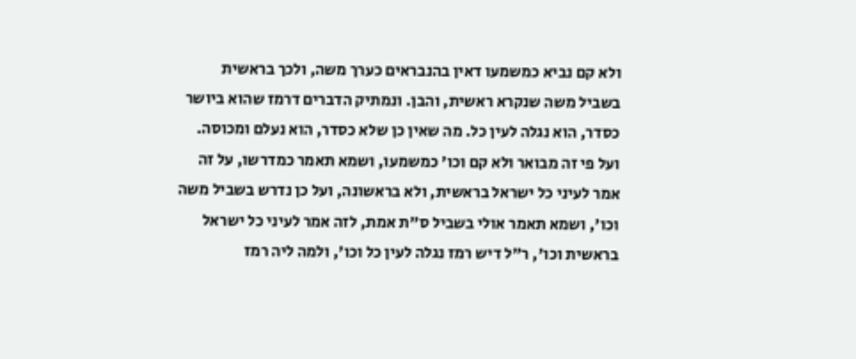ולא קם נביא כמשמעו דאין בהנבראים כערך משה, ולכך בראשית בשביל משה שנקרא ראשית, והבן. ונמתיק הדברים דרמז שהוא ביושר כסדר, הוא נגלה לעין כל. מה שאין כן שלא כסדר, הוא נעלם ומכוסה. ועל פי זה מבואר ולא קם וכו' כמשמעו, ושמא תאמר כמדרשו, על זה אמר לעיני כל ישראל בראשית, ולא בראשונה, ועל כן נדרש בשביל משה וכו', ושמא תאמר אולי בשביל ס"ת אמת, לזה אמר לעיני כל ישראל בראשית וכו', ר"ל דיש רמז נגלה לעין כל וכו', ולמה ליה רמז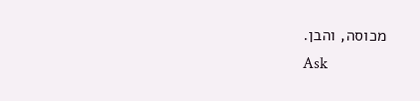מכוסה, והבן.
Ask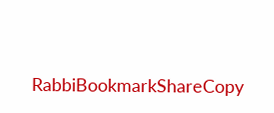RabbiBookmarkShareCopy